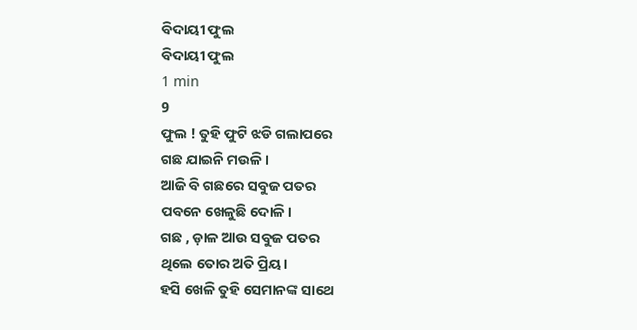ବିଦାୟୀ ଫୁଲ
ବିଦାୟୀ ଫୁଲ
1 min
9
ଫୁଲ ! ତୁହି ଫୁଟି ଝଡି ଗଲାପରେ
ଗଛ ଯାଇନି ମଉଳି।
ଆଜି ବି ଗଛରେ ସବୁଜ ପତର
ପବନେ ଖେଳୁଛି ଦୋଳି।
ଗଛ , ଡ଼ାଳ ଆଉ ସବୁଜ ପତର
ଥିଲେ ତୋର ଅତି ପ୍ରିୟ।
ହସି ଖେଳି ତୁହି ସେମାନଙ୍କ ସାଥେ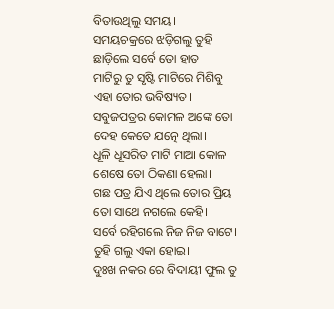ବିତାଉଥିଲୁ ସମୟ।
ସମୟଚକ୍ରରେ ଝଡ଼ିଗଲୁ ତୁହି
ଛାଡ଼ିଲେ ସର୍ବେ ତୋ ହାତ
ମାଟିରୁ ତୁ ସୃଷ୍ଟି ମାଟିରେ ମିଶିବୁ
ଏହା ତୋର ଭବିଷ୍ୟତ।
ସବୁଜପତ୍ରର କୋମଳ ଅଙ୍କେ ତୋ
ଦେହ କେତେ ଯତ୍ନେ ଥିଲା।
ଧୂଳି ଧୂସରିତ ମାଟି ମାଆ କୋଳ
ଶେଷେ ତୋ ଠିକଣା ହେଲା।
ଗଛ ପତ୍ର ଯିଏ ଥିଲେ ତୋର ପ୍ରିୟ
ତୋ ସାଥେ ନଗଲେ କେହି।
ସର୍ବେ ରହିଗଲେ ନିଜ ନିଜ ବାଟେ।
ତୁହି ଗଲୁ ଏକା ହୋଇ।
ଦୁଃଖ ନକର ରେ ବିଦାୟୀ ଫୁଲ ତୁ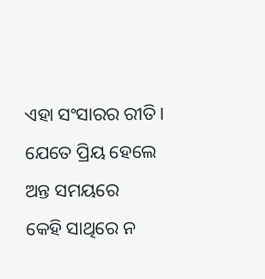ଏହା ସଂସାରର ରୀତି।
ଯେତେ ପ୍ରିୟ ହେଲେ ଅନ୍ତ ସମୟରେ
କେହି ସାଥିରେ ନ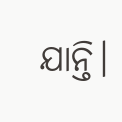ଯାନ୍ତି।